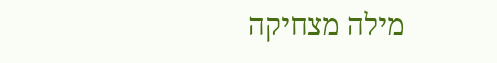מילה מצחיקה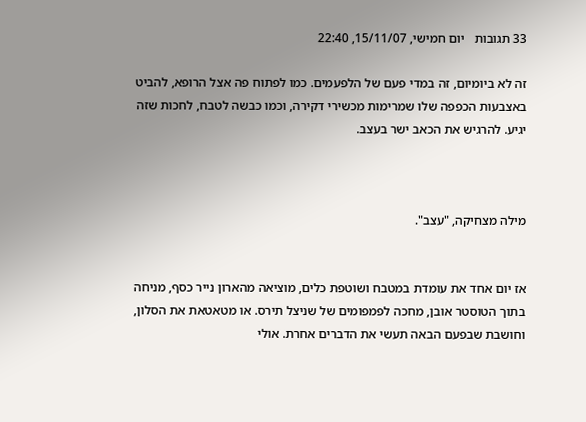33 תגובות   יום חמישי, 15/11/07, 22:40

זה לא ביומיום, זה במדי פעם של הלפעמים. כמו לפתוח פה אצל הרופא, להביט באצבעות הכפפה שלו שמרימות מכשירי דקירה, וכמו כבשה לטבח, לחכות שזה יגיע. להרגיש את הכאב ישר בעצב.



מילה מצחיקה, "עצב".


אז יום אחד את עומדת במטבח ושוטפת כלים, מוציאה מהארון נייר כסף, מניחה בתוך הטוסטר אובן, מחכה לפמפומים של שניצל תירס. או מטאטאת את הסלון, וחושבת שבפעם הבאה תעשי את הדברים אחרת. אולי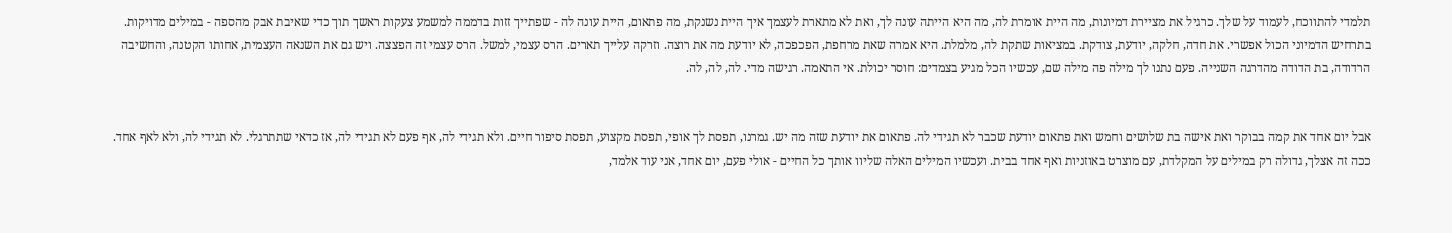תלמדי להתווכח, לעמוד על שלך. כרגיל את מציירת דמיונות, מה היית אומרת לה, מה היא הייתה עונה לך, ואת לא מתארת לעצמך איך היית נשנקת, מה פתאום, היית עונה לה - שפתייך זזות בדממה למשמע צעקות ראשך תוך כדי שאיבת אבק מהספה - במילים מדויקות. בתרחיש הדמיוני הכול אפשרי. את חדה, חלקה, יודעת, צודקת. במציאות שתקת לה, מלמלת. היא אמרה שאת מרחפת, הפכפכה, לא יודעת מה את רוצה. וזרקה עלייך תארים. הרס עצמי, למשל. הרס עצמי זה הפצצה. ויש גם את השנאה העצמית, אחותו הקטנה, והחשיבה הרדודה, בת הדודה מהדרגה השנייה. פעם נתנו לך מילה פה מילה שם, עכשיו הכל מגיע בצמדים: חוסר יכולת. אי התאמה. רגישה מדי. לה, לה, לה.


אבל יום אחד את קמה בבוקר ואת אישה בת שלושים וחמש ואת פתאום יודעת שכבר לא תגידי לה. פתאום את יודעת שזה מה יש. גמרנו, תפסת לך אופי, תפסת מקצוע, תפסת סיפור חיים. ולא תגידי לה, אף פעם לא תגידי לה, אז כדאי שתתרגלי. לא תגידי לה, ולא לאף אחד. ככה זה אצלך, גדולה רק במילים על המקלדת, עם מוצרט באוזניות ואף אחד בבית. ועכשיו המילים האלה שליוו אותך כל החיים - אולי פעם, יום אחד, אני עוד אלמד,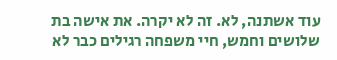עוד אשתנה, לא. זה לא יקרה. את אישה בת שלושים וחמש, חיי משפחה רגילים כבר לא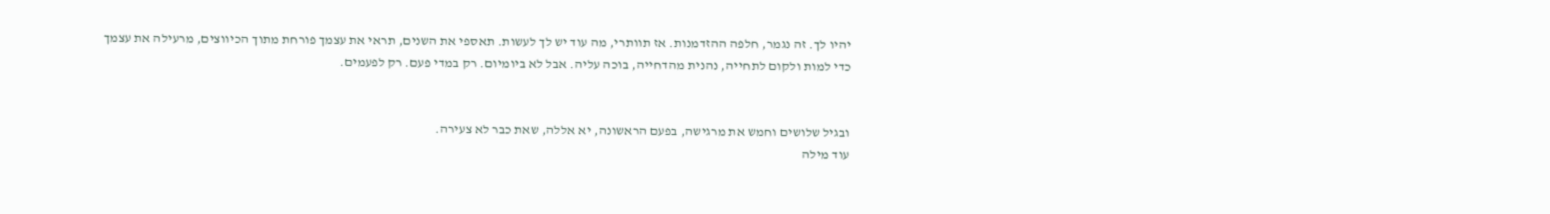יהיו לך. זה נגמר, חלפה ההזדמנות. אז תוותרי, מה עוד יש לך לעשות. תאספי את השנים, תראי את עצמך פורחת מתוך הכיווצים, מרעילה את עצמך כדי למות ולקום לתחייה, נהנית מהדחייה, בוכה עליה. אבל לא ביומיום. רק במדי פעם. רק לפעמים.


ובגיל שלושים וחמש את מרגישה, בפעם הראשונה, יא אללה, שאת כבר לא צעירה.
עוד מילה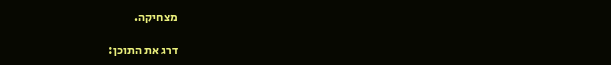מצחיקה.

דרג את התוכן: